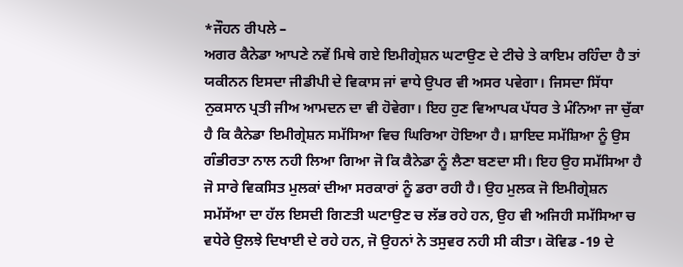*ਜੌਹਨ ਰੀਪਲੇ –
ਅਗਰ ਕੈਨੇਡਾ ਆਪਣੇ ਨਵੇਂ ਮਿਥੇ ਗਏ ਇਮੀਗ੍ਰੇਸ਼ਨ ਘਟਾਉਣ ਦੇ ਟੀਚੇ ਤੇ ਕਾਇਮ ਰਹਿੰਦਾ ਹੈ ਤਾਂ ਯਕੀਨਨ ਇਸਦਾ ਜੀਡੀਪੀ ਦੇ ਵਿਕਾਸ ਜਾਂ ਵਾਧੇ ਉਪਰ ਵੀ ਅਸਰ ਪਵੇਗਾ। ਜਿਸਦਾ ਸਿੱਧਾ ਨੁਕਸਾਨ ਪ੍ਰਤੀ ਜੀਅ ਆਮਦਨ ਦਾ ਵੀ ਹੋਵੇਗਾ। ਇਹ ਹੁਣ ਵਿਆਪਕ ਪੱਧਰ ਤੇ ਮੰਨਿਆ ਜਾ ਚੁੱਕਾ ਹੈ ਕਿ ਕੈਨੇਡਾ ਇਮੀਗ੍ਰੇਸ਼ਨ ਸਮੱਸਿਆ ਵਿਚ ਘਿਰਿਆ ਹੋਇਆ ਹੈ। ਸ਼ਾਇਦ ਸਮੱਸ਼ਿਆ ਨੂੰ ਉਸ ਗੰਭੀਰਤਾ ਨਾਲ ਨਹੀ ਲਿਆ ਗਿਆ ਜੋ ਕਿ ਕੈਨੇਡਾ ਨੂੰ ਲੈਣਾ ਬਣਦਾ ਸੀ। ਇਹ ਉਹ ਸਮੱਸਿਆ ਹੈ ਜੋ ਸਾਰੇ ਵਿਕਸਿਤ ਮੁਲਕਾਂ ਦੀਆ ਸਰਕਾਰਾਂ ਨੂੰ ਡਰਾ ਰਹੀ ਹੈ। ਉਹ ਮੁਲਕ ਜੋ ਇਮੀਗ੍ਰੇਸ਼ਨ ਸਮੱਸੱਆ ਦਾ ਹੱਲ ਇਸਦੀ ਗਿਣਤੀ ਘਟਾਉਣ ਚ ਲੱਭ ਰਹੇ ਹਨ, ਉਹ ਵੀ ਅਜਿਹੀ ਸਮੱਸਿਆ ਚ ਵਧੇਰੇ ਉਲਝੇ ਦਿਖਾਈ ਦੇ ਰਹੇ ਹਨ, ਜੋ ਉਹਨਾਂ ਨੇ ਤਸੁਵਰ ਨਹੀ ਸੀ ਕੀਤਾ। ਕੋਵਿਡ -19 ਦੇ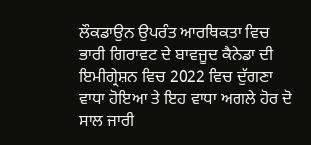ਲੌਕਡਾਉਨ ਉਪਰੰਤ ਆਰਥਿਕਤਾ ਵਿਚ ਭਾਰੀ ਗਿਰਾਵਟ ਦੇ ਬਾਵਜੂਦ ਕੈਨੇਡਾ ਦੀ ਇਮੀਗ੍ਰੇਸ਼ਨ ਵਿਚ 2022 ਵਿਚ ਦੁੱਗਣਾ ਵਾਧਾ ਹੋਇਆ ਤੇ ਇਹ ਵਾਧਾ ਅਗਲੇ ਹੋਰ ਦੋ ਸਾਲ ਜਾਰੀ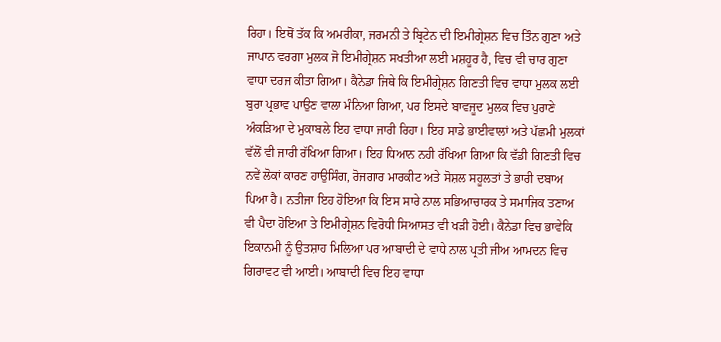ਰਿਹਾ। ਇਥੋਂ ਤੱਕ ਕਿ ਅਮਰੀਕਾ, ਜਰਮਨੀ ਤੇ ਬ੍ਰਿਟੇਨ ਦੀ ਇਮੀਗ੍ਰੇਸ਼ਨ ਵਿਚ ਤਿੰਨ ਗੁਣਾ ਅਤੇ ਜਾਪਾਨ ਵਰਗਾ ਮੁਲਕ ਜੋ ਇਮੀਗ੍ਰੇਸ਼ਨ ਸਖਤੀਆ ਲਈ ਮਸ਼ਹੂਰ ਹੈ, ਵਿਚ ਵੀ ਚਾਰ ਗੁਣਾ ਵਾਧਾ ਦਰਜ ਕੀਤਾ ਗਿਆ। ਕੈਨੇਡਾ ਜਿਥੇ ਕਿ ਇਮੀਗ੍ਰੇਸ਼ਨ ਗਿਣਤੀ ਵਿਚ ਵਾਧਾ ਮੁਲਕ ਲਈ ਬੁਰਾ ਪ੍ਰਭਾਵ ਪਾਉਣ ਵਾਲਾ ਮੰਨਿਆ ਗਿਆ, ਪਰ ਇਸਦੇ ਬਾਵਜੂਦ ਮੁਲਕ ਵਿਚ ਪੁਰਾਣੇ ਅੰਕੜਿਆ ਦੇ ਮੁਕਾਬਲੇ ਇਹ ਵਾਧਾ ਜਾਰੀ ਰਿਹਾ। ਇਹ ਸਾਡੇ ਭਾਈਵਾਲਾਂ ਅਤੇ ਪੱਛਮੀ ਮੁਲਕਾਂ ਵੱਲੋਂ ਵੀ ਜਾਰੀ ਰੱਖਿਆ ਗਿਆ। ਇਹ ਧਿਆਨ ਨਹੀ ਰੱਖਿਆ ਗਿਆ ਕਿ ਵੱਡੀ ਗਿਣਤੀ ਵਿਚ ਨਵੇਂ ਲੋਕਾਂ ਕਾਰਣ ਹਾਉਸਿੰਗ, ਰੋਜਗਾਰ ਮਾਰਕੀਟ ਅਤੇ ਸੋਸ਼ਲ ਸਹੂਲਤਾਂ ਤੇ ਭਾਰੀ ਦਬਾਅ ਪਿਆ ਹੈ। ਨਤੀਜਾ ਇਹ ਹੋਇਆ ਕਿ ਇਸ ਸਾਰੇ ਨਾਲ ਸਭਿਆਚਾਰਕ ਤੇ ਸਮਾਜਿਕ ਤਣਾਅ ਵੀ ਪੈਦਾ ਹੋਇਆ ਤੇ ਇਮੀਗ੍ਰੇਸ਼ਨ ਵਿਰੋਧੀ ਸਿਆਸਤ ਵੀ ਖੜੀ ਹੋਈ। ਕੈਨੇਡਾ ਵਿਚ ਭਾਵੇਕਿ ਇਕਾਨਮੀ ਨੂੰ ਉਤਸ਼ਾਹ ਮਿਲਿਆ ਪਰ ਆਬਾਦੀ ਦੇ ਵਾਧੇ ਨਾਲ ਪ੍ਰਤੀ ਜੀਅ ਆਮਦਨ ਵਿਚ ਗਿਰਾਵਟ ਵੀ ਆਈ। ਆਬਾਦੀ ਵਿਚ ਇਹ ਵਾਧਾ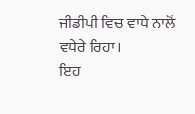ਜੀਡੀਪੀ ਵਿਚ ਵਾਧੇ ਨਾਲੋਂ ਵਧੇਰੇ ਰਿਹਾ।
ਇਹ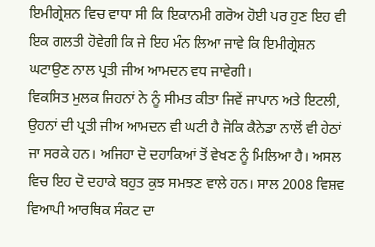ਇਮੀਗ੍ਰੇਸ਼ਨ ਵਿਚ ਵਾਧਾ ਸੀ ਕਿ ਇਕਾਨਮੀ ਗਰੋਅ ਹੋਈ ਪਰ ਹੁਣ ਇਹ ਵੀ ਇਕ ਗਲਤੀ ਹੋਵੇਗੀ ਕਿ ਜੇ ਇਹ ਮੰਨ ਲਿਆ ਜਾਵੇ ਕਿ ਇਮੀਗ੍ਰੇਸ਼ਨ ਘਟਾਉਣ ਨਾਲ ਪ੍ਰਤੀ ਜੀਅ ਆਮਦਨ ਵਧ ਜਾਵੇਗੀ।
ਵਿਕਸਿਤ ਮੁਲਕ ਜਿਹਨਾਂ ਨੇ ਨੂੰ ਸੀਮਤ ਕੀਤਾ ਜਿਵੇਂ ਜਾਪਾਨ ਅਤੇ ਇਟਲੀ, ਉਹਨਾਂ ਦੀ ਪ੍ਰਤੀ ਜੀਅ ਆਮਦਨ ਵੀ ਘਟੀ ਹੈ ਜੋਕਿ ਕੈਨੇਡਾ ਨਾਲੋਂ ਵੀ ਹੇਠਾਂ ਜਾ ਸਰਕੇ ਹਨ। ਅਜਿਹਾ ਦੋ ਦਹਾਕਿਆਂ ਤੋਂ ਵੇਖਣ ਨੂੰ ਮਿਲਿਆ ਹੈ। ਅਸਲ ਵਿਚ ਇਹ ਦੋ ਦਹਾਕੇ ਬਹੁਤ ਕੁਝ ਸਮਝਣ ਵਾਲੇ ਹਨ। ਸਾਲ 2008 ਵਿਸ਼ਵ ਵਿਆਪੀ ਆਰਥਿਕ ਸੰਕਟ ਦਾ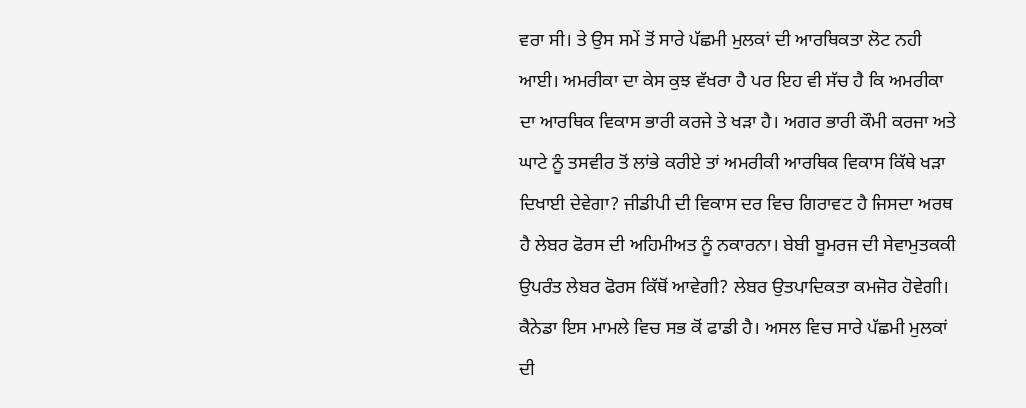ਵਰਾ ਸੀ। ਤੇ ਉਸ ਸਮੇਂ ਤੋਂ ਸਾਰੇ ਪੱਛਮੀ ਮੁਲਕਾਂ ਦੀ ਆਰਥਿਕਤਾ ਲੋਟ ਨਹੀ ਆਈ। ਅਮਰੀਕਾ ਦਾ ਕੇਸ ਕੁਝ ਵੱਖਰਾ ਹੈ ਪਰ ਇਹ ਵੀ ਸੱਚ ਹੈ ਕਿ ਅਮਰੀਕਾ ਦਾ ਆਰਥਿਕ ਵਿਕਾਸ ਭਾਰੀ ਕਰਜੇ ਤੇ ਖੜਾ ਹੈ। ਅਗਰ ਭਾਰੀ ਕੌਮੀ ਕਰਜਾ ਅਤੇ ਘਾਟੇ ਨੂੰ ਤਸਵੀਰ ਤੋਂ ਲਾਂਭੇ ਕਰੀਏ ਤਾਂ ਅਮਰੀਕੀ ਆਰਥਿਕ ਵਿਕਾਸ ਕਿੱਥੇ ਖੜਾ ਦਿਖਾਈ ਦੇਵੇਗਾ? ਜੀਡੀਪੀ ਦੀ ਵਿਕਾਸ ਦਰ ਵਿਚ ਗਿਰਾਵਟ ਹੈ ਜਿਸਦਾ ਅਰਥ ਹੈ ਲੇਬਰ ਫੋਰਸ ਦੀ ਅਹਿਮੀਅਤ ਨੂੰ ਨਕਾਰਨਾ। ਬੇਬੀ ਬੂਮਰਜ ਦੀ ਸੇਵਾਮੁਤਕਕੀ ਉਪਰੰਤ ਲੇਬਰ ਫੋਰਸ ਕਿੱਥੋਂ ਆਵੇਗੀ? ਲੇਬਰ ਉਤਪਾਦਿਕਤਾ ਕਮਜੋਰ ਹੋਵੇਗੀ। ਕੈਨੇਡਾ ਇਸ ਮਾਮਲੇ ਵਿਚ ਸਭ ਕੋਂ ਫਾਡੀ ਹੈ। ਅਸਲ ਵਿਚ ਸਾਰੇ ਪੱਛਮੀ ਮੁਲਕਾਂ ਦੀ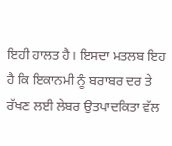ਇਹੀ ਹਾਲਤ ਹੈ। ਇਸਦਾ ਮਤਲਬ ਇਹ ਹੈ ਕਿ ਇਕਾਨਮੀ ਨੂੰ ਬਰਾਬਰ ਦਰ ਤੇ ਰੱਖਣ ਲਈ ਲੇਬਰ ਉਤਪਾਦਕਿਤਾ ਵੱਲ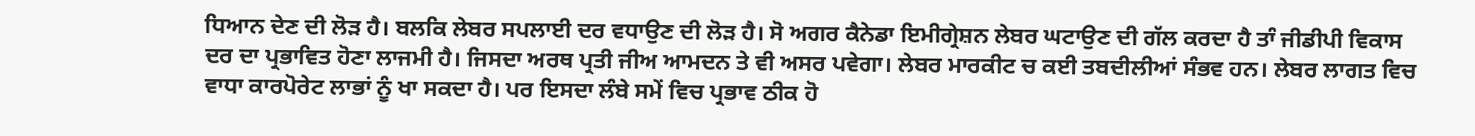ਧਿਆਨ ਦੇਣ ਦੀ ਲੋੜ ਹੈ। ਬਲਕਿ ਲੇਬਰ ਸਪਲਾਈ ਦਰ ਵਧਾਉਣ ਦੀ ਲੋੜ ਹੈ। ਸੋ ਅਗਰ ਕੈਨੇਡਾ ਇਮੀਗ੍ਰੇਸ਼ਨ ਲੇਬਰ ਘਟਾਉਣ ਦੀ ਗੱਲ ਕਰਦਾ ਹੈ ਤਾੰ ਜੀਡੀਪੀ ਵਿਕਾਸ ਦਰ ਦਾ ਪ੍ਰਭਾਵਿਤ ਹੋਣਾ ਲਾਜਮੀ ਹੈ। ਜਿਸਦਾ ਅਰਥ ਪ੍ਰਤੀ ਜੀਅ ਆਮਦਨ ਤੇ ਵੀ ਅਸਰ ਪਵੇਗਾ। ਲੇਬਰ ਮਾਰਕੀਟ ਚ ਕਈ ਤਬਦੀਲੀਆਂ ਸੰਭਵ ਹਨ। ਲੇਬਰ ਲਾਗਤ ਵਿਚ ਵਾਧਾ ਕਾਰਪੋਰੇਟ ਲਾਭਾਂ ਨੂੰ ਖਾ ਸਕਦਾ ਹੈ। ਪਰ ਇਸਦਾ ਲੰਬੇ ਸਮੇਂ ਵਿਚ ਪ੍ਰਭਾਵ ਠੀਕ ਹੋ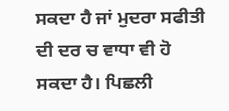ਸਕਦਾ ਹੈ ਜਾਂ ਮੁਦਰਾ ਸਫੀਤੀ ਦੀ ਦਰ ਚ ਵਾਧਾ ਵੀ ਹੋ ਸਕਦਾ ਹੈ। ਪਿਛਲੀ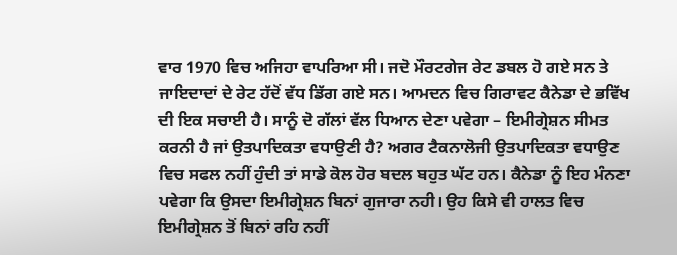ਵਾਰ 1970 ਵਿਚ ਅਜਿਹਾ ਵਾਪਰਿਆ ਸੀ। ਜਦੋ ਮੌਰਟਗੇਜ ਰੇਟ ਡਬਲ ਹੋ ਗਏ ਸਨ ਤੇ ਜਾਇਦਾਦਾਂ ਦੇ ਰੇਟ ਹੱਦੋਂ ਵੱਧ ਡਿੱਗ ਗਏ ਸਨ। ਆਮਦਨ ਵਿਚ ਗਿਰਾਵਟ ਕੈਨੇਡਾ ਦੇ ਭਵਿੱਖ ਦੀ ਇਕ ਸਚਾਈ ਹੈ। ਸਾਨੂੰ ਦੋ ਗੱਲਾਂ ਵੱਲ ਧਿਆਨ ਦੇਣਾ ਪਵੇਗਾ – ਇਮੀਗ੍ਰੇਸ਼ਨ ਸੀਮਤ ਕਰਨੀ ਹੈ ਜਾਂ ਉਤਪਾਦਿਕਤਾ ਵਧਾਉਣੀ ਹੈ? ਅਗਰ ਟੈਕਨਾਲੋਜੀ ਉਤਪਾਦਿਕਤਾ ਵਧਾਉਣ ਵਿਚ ਸਫਲ ਨਹੀਂ ਹੁੰਦੀ ਤਾਂ ਸਾਡੇ ਕੋਲ ਹੋਰ ਬਦਲ ਬਹੁਤ ਘੱਟ ਹਨ। ਕੈਨੇਡਾ ਨੂੰ ਇਹ ਮੰਨਣਾ ਪਵੇਗਾ ਕਿ ਉਸਦਾ ਇਮੀਗ੍ਰੇਸ਼ਨ ਬਿਨਾਂ ਗੁਜਾਰਾ ਨਹੀ। ਉਹ ਕਿਸੇ ਵੀ ਹਾਲਤ ਵਿਚ ਇਮੀਗ੍ਰੇਸ਼ਨ ਤੋਂ ਬਿਨਾਂ ਰਹਿ ਨਹੀਂ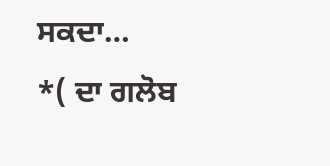ਸਕਦਾ…
*( ਦਾ ਗਲੋਬ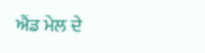ਐਂਡ ਮੇਲ ਦੇ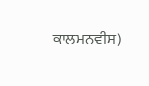ਕਾਲਮਨਵੀਸ)